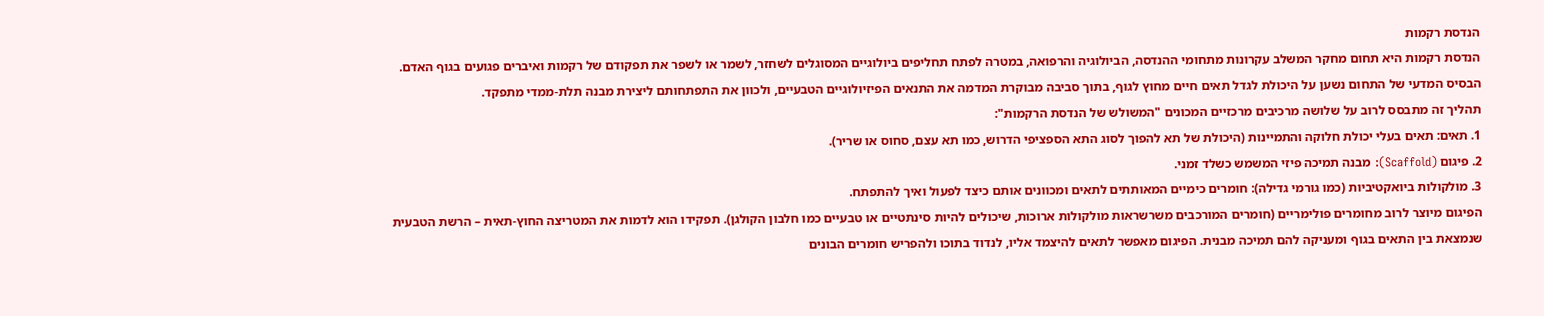הנדסת רקמות
הנדסת רקמות היא תחום מחקר המשלב עקרונות מתחומי ההנדסה, הביולוגיה והרפואה, במטרה לפתח תחליפים ביולוגיים המסוגלים לשחזר, לשמר או לשפר את תפקודם של רקמות ואיברים פגועים בגוף האדם. הבסיס המדעי של התחום נשען על היכולת לגדל תאים חיים מחוץ לגוף, בתוך סביבה מבוקרת המדמה את התנאים הפיזיולוגיים הטבעיים, ולכוון את התפתחותם ליצירת מבנה תלת-ממדי מתפקד.
תהליך זה מתבסס לרוב על שלושה מרכיבים מרכזיים המכונים "המשולש של הנדסת הרקמות":
1. תאים: תאים בעלי יכולת חלוקה והתמיינות (היכולת של תא להפוך לסוג התא הספציפי הדרוש, כמו תא עצם, סחוס או שריר).
2. פיגום (Scaffold): מבנה תמיכה פיזי המשמש כשלד זמני.
3. מולקולות ביואקטיביות (כמו גורמי גדילה): חומרים כימיים המאותתים לתאים ומכוונים אותם כיצד לפעול ואיך להתפתח.
הפיגום מיוצר לרוב מחומרים פולימריים (חומרים המורכבים משרשראות מולקולות ארוכות, שיכולים להיות סינתטיים או טבעיים כמו חלבון הקולגן). תפקידו הוא לדמות את המטריצה החוץ-תאית – הרשת הטבעית שנמצאת בין התאים בגוף ומעניקה להם תמיכה מבנית. הפיגום מאפשר לתאים להיצמד אליו, לנדוד בתוכו ולהפריש חומרים הבונים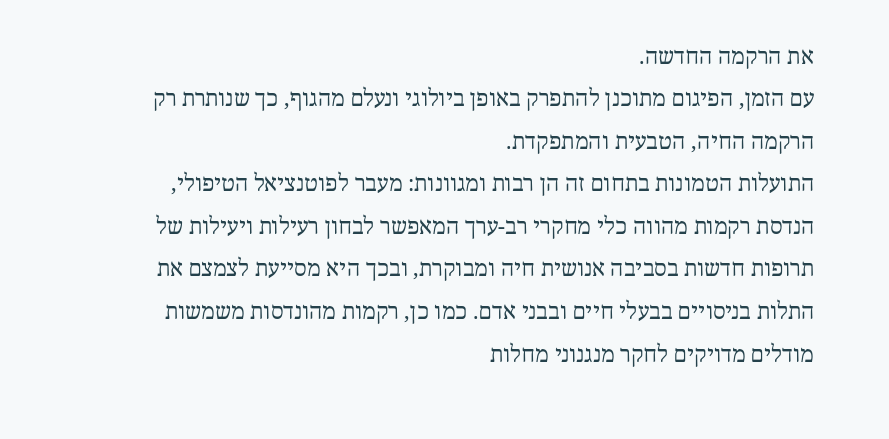את הרקמה החדשה.
עם הזמן, הפיגום מתוכנן להתפרק באופן ביולוגי ונעלם מהגוף, כך שנותרת רק הרקמה החיה, הטבעית והמתפקדת.
התועלות הטמונות בתחום זה הן רבות ומגוונות: מעבר לפוטנציאל הטיפולי, הנדסת רקמות מהווה כלי מחקרי רב-ערך המאפשר לבחון רעילות ויעילות של תרופות חדשות בסביבה אנושית חיה ומבוקרת, ובכך היא מסייעת לצמצם את התלות בניסויים בבעלי חיים ובבני אדם. כמו כן, רקמות מהונדסות משמשות מודלים מדויקים לחקר מנגנוני מחלות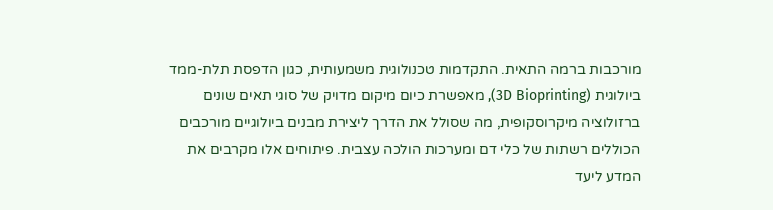מורכבות ברמה התאית. התקדמות טכנולוגית משמעותית, כגון הדפסת תלת-ממד ביולוגית (3D Bioprinting), מאפשרת כיום מיקום מדויק של סוגי תאים שונים ברזולוציה מיקרוסקופית, מה שסולל את הדרך ליצירת מבנים ביולוגיים מורכבים הכוללים רשתות של כלי דם ומערכות הולכה עצבית. פיתוחים אלו מקרבים את המדע ליעד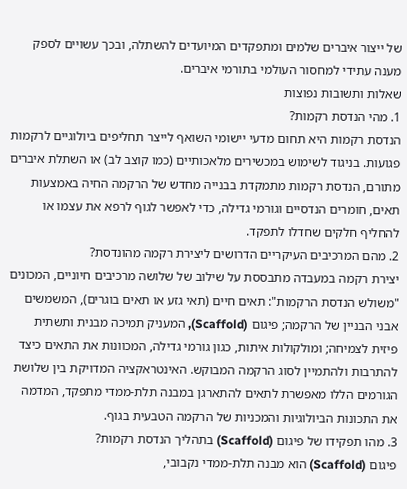של ייצור איברים שלמים ומתפקדים המיועדים להשתלה, ובכך עשויים לספק מענה עתידי למחסור העולמי בתורמי איברים.
שאלות ותשובות נפוצות
1. מהי הנדסת רקמות?
הנדסת רקמות היא תחום מדעי יישומי השואף לייצר תחליפים ביולוגיים לרקמות פגועות. בניגוד לשימוש במכשירים מלאכותיים (כמו קוצב לב) או השתלת איברים מתורם, הנדסת רקמות מתמקדת בבנייה מחדש של הרקמה החיה באמצעות תאים, חומרים הנדסיים וגורמי גדילה, כדי לאפשר לגוף לרפא את עצמו או להחליף חלקים שחדלו לתפקד.
2. מהם המרכיבים העיקריים הדרושים ליצירת רקמה מהונדסת?
יצירת רקמה במעבדה מתבססת על שילוב של שלושה מרכיבים חיוניים, המכונים "משולש הנדסת הרקמות": תאים חיים (תאי גזע או תאים בוגרים), המשמשים אבני הבניין של הרקמה; פיגום (Scaffold), המעניק תמיכה מבנית ותשתית פיזית לצמיחה; ומולקולות איתות, כגון גורמי גדילה, המכוונות את התאים כיצד להתרבות ולהתמיין לסוג הרקמה המבוקש. האינטראקציה המדויקת בין שלושת הגורמים הללו מאפשרת לתאים להתארגן במבנה תלת-ממדי מתפקד, המדמה את התכונות הביולוגיות והמכניות של הרקמה הטבעית בגוף.
3. מהו תפקידו של פיגום (Scaffold) בתהליך הנדסת רקמות?
פיגום (Scaffold) הוא מבנה תלת-ממדי נקבובי,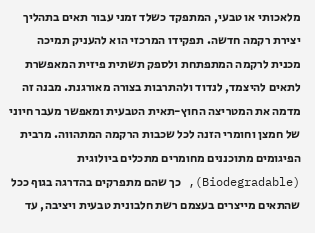מלאכותי או טבעי, המתפקד כשלד זמני עבור תאים בתהליך יצירת רקמה חדשה. תפקידו המרכזי הוא להעניק תמיכה מכנית לרקמה המתפתחת ולספק תשתית פיזית המאפשרת לתאים להיצמד, לנדוד ולהתרבות בצורה מאורגנת. מבנה זה מדמה את המטריצה החוץ-תאית הטבעית ומאפשר מעבר חיוני של חמצן וחומרי הזנה לכל שכבות הרקמה המתהווה. מרבית הפיגומים מתוכננים מחומרים מתכלים ביולוגית (Biodegradable), כך שהם מתפרקים בהדרגה בגוף ככל שהתאים מייצרים בעצמם רשת חלבונית טבעית ויציבה, עד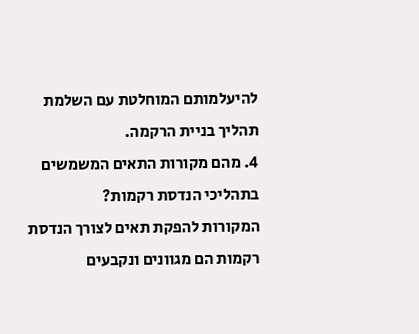להיעלמותם המוחלטת עם השלמת תהליך בניית הרקמה.
4. מהם מקורות התאים המשמשים בתהליכי הנדסת רקמות?
המקורות להפקת תאים לצורך הנדסת רקמות הם מגוונים ונקבעים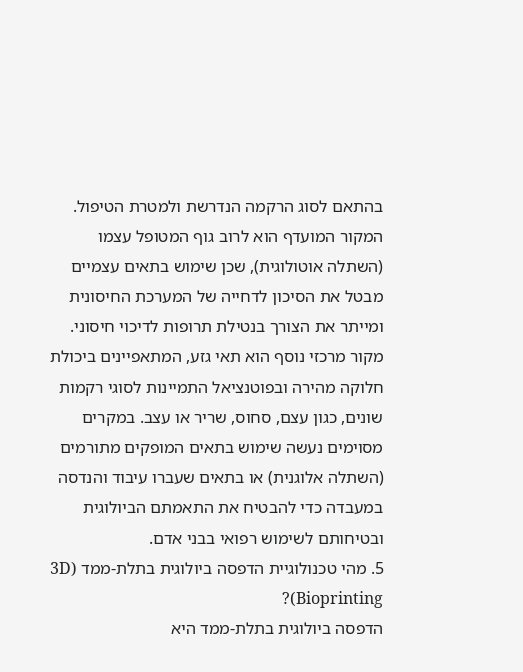בהתאם לסוג הרקמה הנדרשת ולמטרת הטיפול. המקור המועדף הוא לרוב גוף המטופל עצמו (השתלה אוטולוגית), שכן שימוש בתאים עצמיים מבטל את הסיכון לדחייה של המערכת החיסונית ומייתר את הצורך בנטילת תרופות לדיכוי חיסוני. מקור מרכזי נוסף הוא תאי גזע, המתאפיינים ביכולת חלוקה מהירה ובפוטנציאל התמיינות לסוגי רקמות שונים, כגון עצם, סחוס, שריר או עצב. במקרים מסוימים נעשה שימוש בתאים המופקים מתורמים (השתלה אלוגנית) או בתאים שעברו עיבוד והנדסה במעבדה כדי להבטיח את התאמתם הביולוגית ובטיחותם לשימוש רפואי בבני אדם.
5. מהי טכנולוגיית הדפסה ביולוגית בתלת-ממד (3D Bioprinting)?
הדפסה ביולוגית בתלת-ממד היא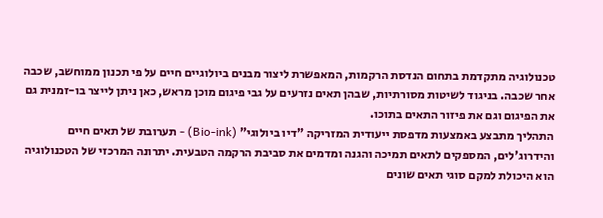טכנולוגיה מתקדמת בתחום הנדסת הרקמות, המאפשרת ליצור מבנים ביולוגיים חיים על פי תכנון ממוחשב, שכבה אחר שכבה. בניגוד לשיטות מסורתיות, שבהן תאים נזרעים על גבי פיגום מוכן מראש, כאן ניתן לייצר בו-זמנית גם את הפיגום וגם את פיזור התאים בתוכו.
התהליך מתבצע באמצעות מדפסת ייעודית המזריקה "דיו ביולוגי" (Bio-ink) - תערובת של תאים חיים והידרוג'לים, המספקים לתאים תמיכה והגנה ומדמים את סביבת הרקמה הטבעית. יתרונה המרכזי של הטכנולוגיה הוא היכולת למקם סוגי תאים שונים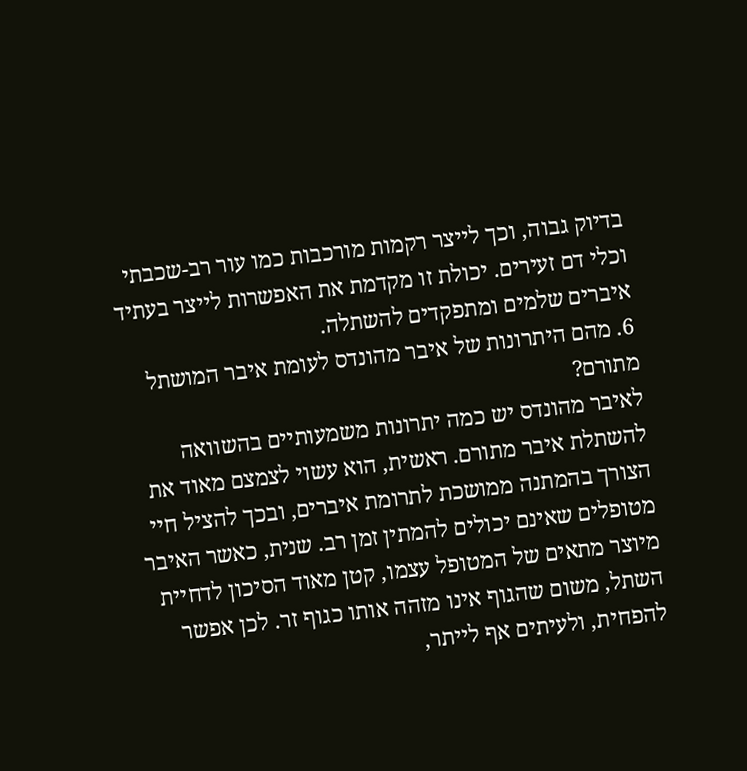בדיוק גבוה, וכך לייצר רקמות מורכבות כמו עור רב-שכבתי וכלי דם זעירים. יכולת זו מקדמת את האפשרות לייצר בעתיד איברים שלמים ומתפקדים להשתלה.
6. מהם היתרונות של איבר מהונדס לעומת איבר המושתל מתורם?
לאיבר מהונדס יש כמה יתרונות משמעותיים בהשוואה להשתלת איבר מתורם. ראשית, הוא עשוי לצמצם מאוד את הצורך בהמתנה ממושכת לתרומת איברים, ובכך להציל חיי מטופלים שאינם יכולים להמתין זמן רב. שנית, כאשר האיבר מיוצר מתאים של המטופל עצמו, קטן מאוד הסיכון לדחיית השתל, משום שהגוף אינו מזהה אותו כגוף זר. לכן אפשר להפחית, ולעיתים אף לייתר,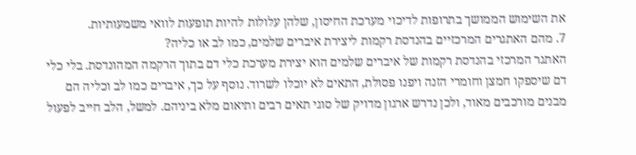את השימוש הממושך בתרופות לדיכוי מערכת החיסון, שלהן עלולות להיות תופעות לוואי משמעותיות.
7. מהם האתגרים המרכזיים בהנדסת רקמות ליצירת איברים שלמים, כמו לב או כליה?
האתגר המרכזי בהנדסת רקמות של איברים שלמים הוא יצירת מערכת כלי דם בתוך הרקמה המהונדסת. בלי כלי דם שיספקו חמצן וחומרי הזנה ויפנו פסולת, התאים לא יוכלו לשרוד. נוסף על כך, איברים כמו לב וכליה הם מבנים מורכבים מאוד, ולכן נדרש ארגון מדויק של סוגי תאים רבים ותיאום מלא ביניהם. למשל, הלב חייב לפעול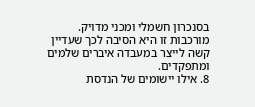בסנכרון חשמלי ומכני מדויק. מורכבות זו היא הסיבה לכך שעדיין קשה לייצר במעבדה איברים שלמים ומתפקדים.
8. אילו יישומים של הנדסת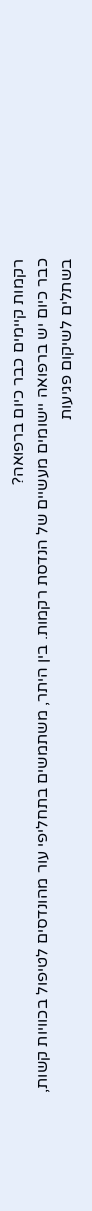רקמות קיימים כבר כיום ברפואה?
כבר כיום יש ברפואה יישומים מעשיים של הנדסת רקמות. בין היתר, משתמשים בתחליפי עור מהונדסים לטיפול בכוויות קשות, בשתלים לשיקום פגיעות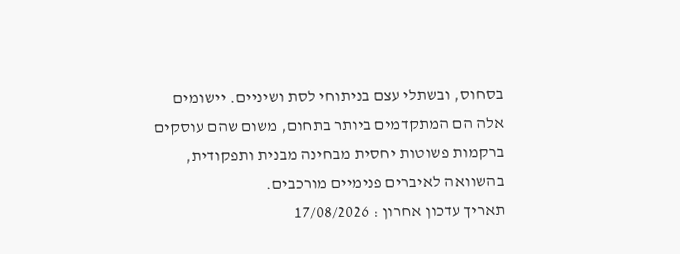בסחוס, ובשתלי עצם בניתוחי לסת ושיניים. יישומים אלה הם המתקדמים ביותר בתחום, משום שהם עוסקים ברקמות פשוטות יחסית מבחינה מבנית ותפקודית, בהשוואה לאיברים פנימיים מורכבים.
תאריך עדכון אחרון : 17/08/2026